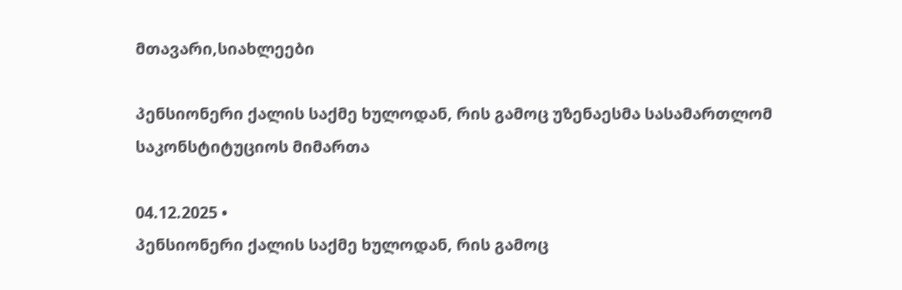მთავარი,სიახლეები

პენსიონერი ქალის საქმე ხულოდან, რის გამოც უზენაესმა სასამართლომ საკონსტიტუციოს მიმართა

04.12.2025 •
პენსიონერი ქალის საქმე ხულოდან, რის გამოც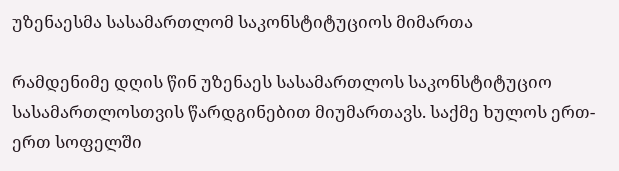უზენაესმა სასამართლომ საკონსტიტუციოს მიმართა

რამდენიმე დღის წინ უზენაეს სასამართლოს საკონსტიტუციო სასამართლოსთვის წარდგინებით მიუმართავს. საქმე ხულოს ერთ-ერთ სოფელში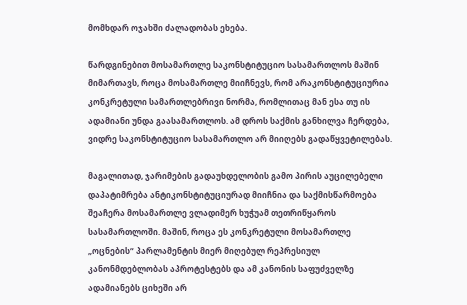მომხდარ ოჯახში ძალადობას ეხება.

წარდგინებით მოსამართლე საკონსტიტუციო სასამართლოს მაშინ მიმართავს, როცა მოსამართლე მიიჩნევს, რომ არაკონსტიტუციურია კონკრეტული სამართლებრივი ნორმა, რომლითაც მან ესა თუ ის ადამიანი უნდა გაასამართლოს. ამ დროს საქმის განხილვა ჩერდება, ვიდრე საკონსტიტუციო სასამართლო არ მიიღებს გადაწყვეტილებას.

მაგალითად, ჯარიმების გადაუხდელობის გამო პირის აუცილებელი დაპატიმრება ანტიკონსტიტუციურად მიიჩნია და საქმისწარმოება შეაჩერა მოსამართლე ვლადიმერ ხუჭუამ თეთრიწყაროს სასამართლოში. მაშინ, როცა ეს კონკრეტული მოსამართლე „ოცნების“ პარლამენტის მიერ მიღებულ რეპრესიულ კანონმდებლობას აპროტესტებს და ამ კანონის საფუძველზე ადამიანებს ციხეში არ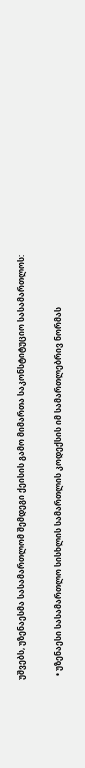უშვებს, უზენაესმა სასამართლომ შემდეგი ქეისის გამო მიმართა საკონსტიტუციო სასამართლოს:

  • უზენაესი სასამართლო სისხლის სამართლის კოდექსის იმ სამართლებრივ ნორმას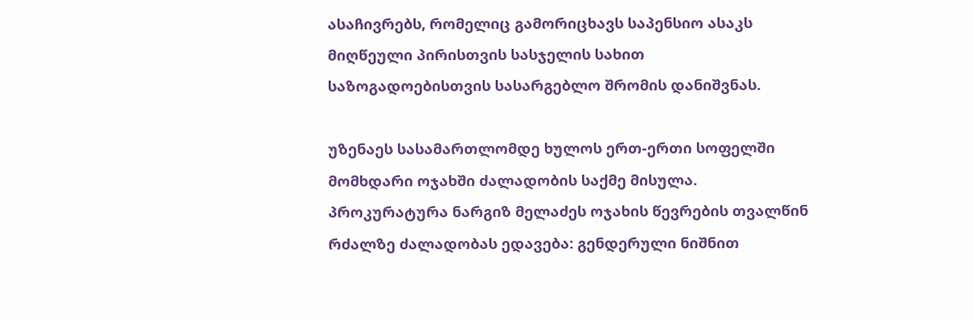ასაჩივრებს, რომელიც გამორიცხავს საპენსიო ასაკს მიღწეული პირისთვის სასჯელის სახით საზოგადოებისთვის სასარგებლო შრომის დანიშვნას.

უზენაეს სასამართლომდე ხულოს ერთ-ერთი სოფელში მომხდარი ოჯახში ძალადობის საქმე მისულა. პროკურატურა ნარგიზ მელაძეს ოჯახის წევრების თვალწინ რძალზე ძალადობას ედავება: გენდერული ნიშნით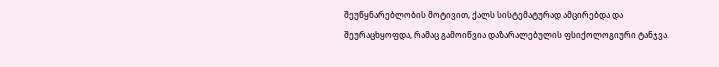შეუწყნარებლობის მოტივით, ქალს სისტემატურად ამცირებდა და შეურაცხყოფდა, რამაც გამოიწვია დაზარალებულის ფსიქოლოგიური ტანჯვა.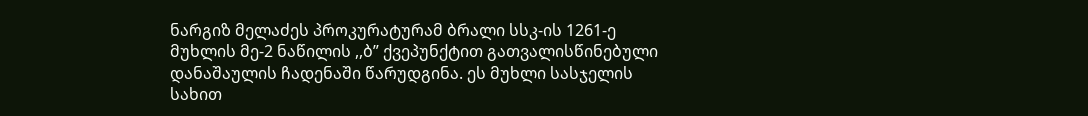ნარგიზ მელაძეს პროკურატურამ ბრალი სსკ-ის 1261-ე მუხლის მე-2 ნაწილის ,,ბ” ქვეპუნქტით გათვალისწინებული დანაშაულის ჩადენაში წარუდგინა. ეს მუხლი სასჯელის სახით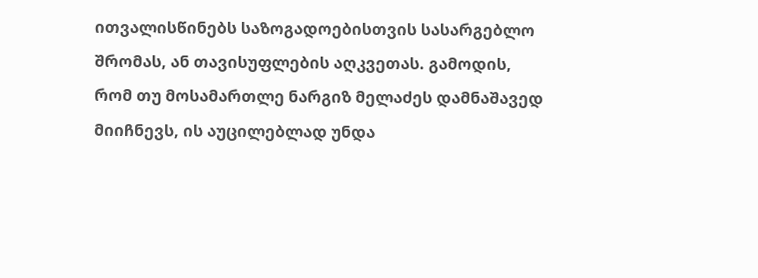ითვალისწინებს საზოგადოებისთვის სასარგებლო შრომას, ან თავისუფლების აღკვეთას. გამოდის, რომ თუ მოსამართლე ნარგიზ მელაძეს დამნაშავედ მიიჩნევს, ის აუცილებლად უნდა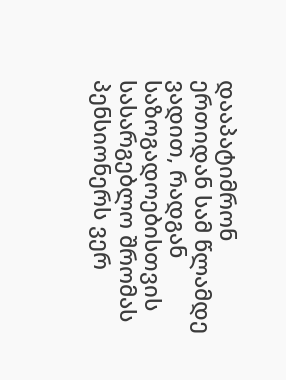დააპატიმრონ ერთიდან სამ წლამდე ვადით, რადგან საზოგადოებისთვის სასარგებლო შრომას პენსიონერს ვერ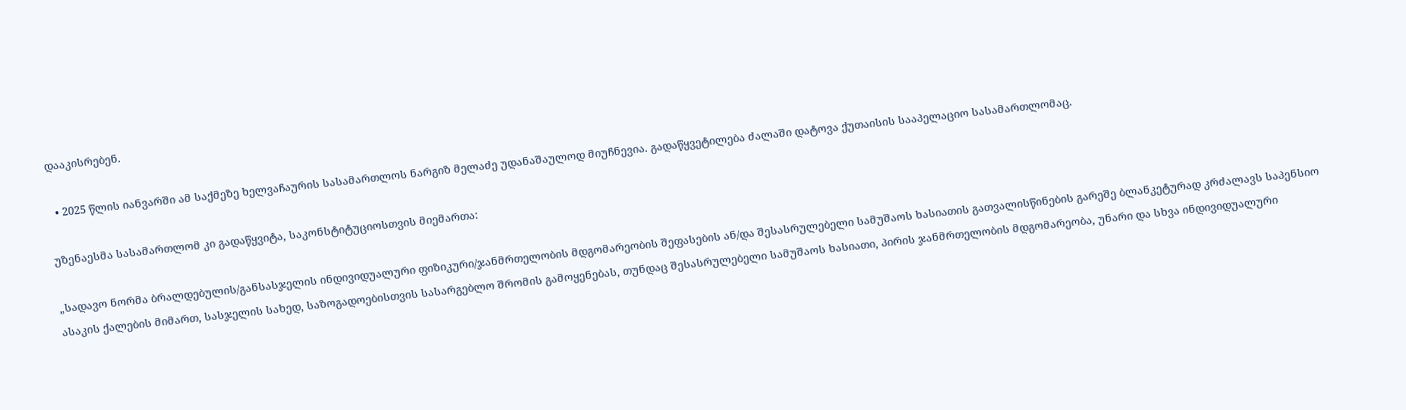დააკისრებენ.

  • 2025 წლის იანვარში ამ საქმეზე ხელვაჩაურის სასამართლოს ნარგიზ მელაძე უდანაშაულოდ მიუჩნევია. გადაწყვეტილება ძალაში დატოვა ქუთაისის სააპელაციო სასამართლომაც.

უზენაესმა სასამართლომ კი გადაწყვიტა, საკონსტიტუციოსთვის მიემართა:

„სადავო ნორმა ბრალდებულის/განსასჯელის ინდივიდუალური ფიზიკური/ჯანმრთელობის მდგომარეობის შეფასების ან/და შესასრულებელი სამუშაოს ხასიათის გათვალისწინების გარეშე ბლანკეტურად კრძალავს საპენსიო ასაკის ქალების მიმართ, სასჯელის სახედ, საზოგადოებისთვის სასარგებლო შრომის გამოყენებას, თუნდაც შესასრულებელი სამუშაოს ხასიათი, პირის ჯანმრთელობის მდგომარეობა, უნარი და სხვა ინდივიდუალური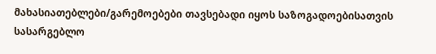მახასიათებლები/გარემოებები თავსებადი იყოს საზოგადოებისათვის სასარგებლო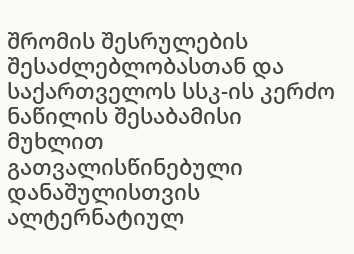შრომის შესრულების შესაძლებლობასთან და საქართველოს სსკ-ის კერძო ნაწილის შესაბამისი მუხლით გათვალისწინებული დანაშულისთვის ალტერნატიულ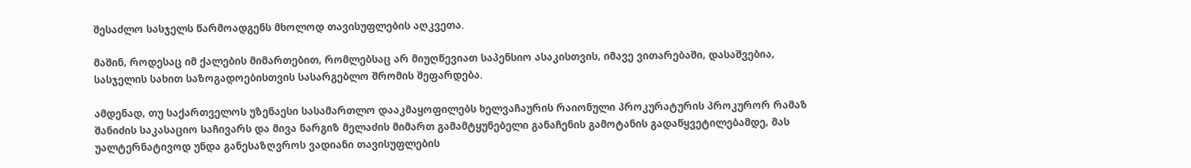შესაძლო სასჯელს წარმოადგენს მხოლოდ თავისუფლების აღკვეთა.

მაშინ, როდესაც იმ ქალების მიმართებით, რომლებსაც არ მიუღწევიათ საპენსიო ასაკისთვის, იმავე ვითარებაში, დასაშვებია, სასჯელის სახით საზოგადოებისთვის სასარგებლო შრომის შეფარდება.

ამდენად, თუ საქართველოს უზენაესი სასამართლო დააკმაყოფილებს ხელვაჩაურის რაიონული პროკურატურის პროკურორ რამაზ შანიძის საკასაციო საჩივარს და მივა ნარგიზ მელაძის მიმართ გამამტყუნებელი განაჩენის გამოტანის გადაწყვეტილებამდე, მას უალტერნატივოდ უნდა განესაზღვროს ვადიანი თავისუფლების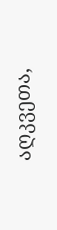აღკვეთა,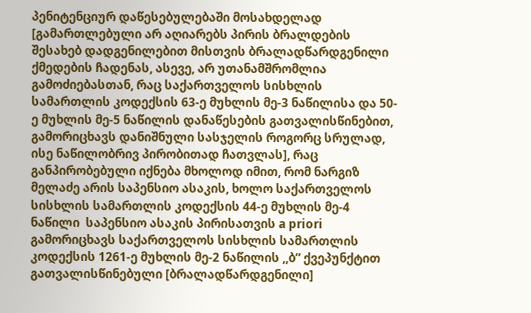პენიტენციურ დაწესებულებაში მოსახდელად [გამართლებული არ აღიარებს პირის ბრალდების შესახებ დადგენილებით მისთვის ბრალადწარდგენილი ქმედების ჩადენას, ასევე, არ უთანამშრომლია გამოძიებასთან, რაც საქართველოს სისხლის სამართლის კოდექსის 63-ე მუხლის მე-3 ნაწილისა და 50-ე მუხლის მე-5 ნაწილის დანაწესების გათვალისწინებით, გამორიცხავს დანიშნული სასჯელის როგორც სრულად, ისე ნაწილობრივ პირობითად ჩათვლას], რაც განპირობებული იქნება მხოლოდ იმით, რომ ნარგიზ მელაძე არის საპენსიო ასაკის, ხოლო საქართველოს სისხლის სამართლის კოდექსის 44-ე მუხლის მე-4 ნაწილი  საპენსიო ასაკის პირისათვის a priori გამორიცხავს საქართველოს სისხლის სამართლის კოდექსის 1261-ე მუხლის მე-2 ნაწილის ,,ბ” ქვეპუნქტით გათვალისწინებული [ბრალადწარდგენილი]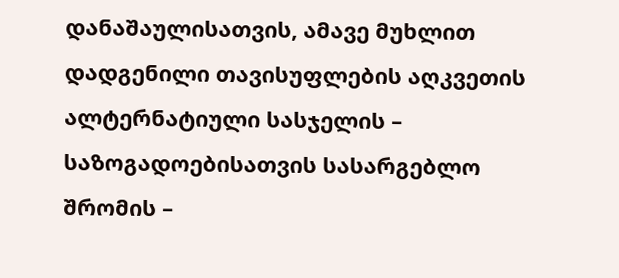დანაშაულისათვის, ამავე მუხლით დადგენილი თავისუფლების აღკვეთის ალტერნატიული სასჯელის – საზოგადოებისათვის სასარგებლო შრომის –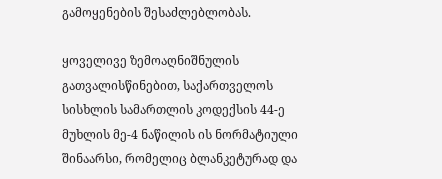გამოყენების შესაძლებლობას.

ყოველივე ზემოაღნიშნულის გათვალისწინებით, საქართველოს სისხლის სამართლის კოდექსის 44-ე მუხლის მე-4 ნაწილის ის ნორმატიული შინაარსი, რომელიც ბლანკეტურად და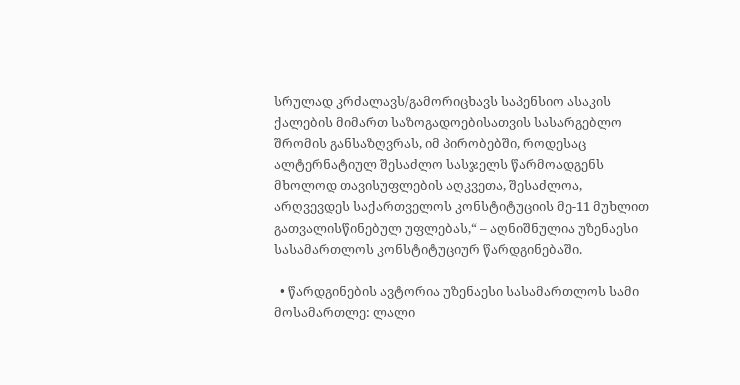სრულად კრძალავს/გამორიცხავს საპენსიო ასაკის ქალების მიმართ საზოგადოებისათვის სასარგებლო შრომის განსაზღვრას, იმ პირობებში, როდესაც ალტერნატიულ შესაძლო სასჯელს წარმოადგენს მხოლოდ თავისუფლების აღკვეთა, შესაძლოა, არღვევდეს საქართველოს კონსტიტუციის მე-11 მუხლით გათვალისწინებულ უფლებას,“ – აღნიშნულია უზენაესი სასამართლოს კონსტიტუციურ წარდგინებაში.

  • წარდგინების ავტორია უზენაესი სასამართლოს სამი მოსამართლე: ლალი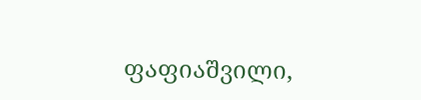ფაფიაშვილი,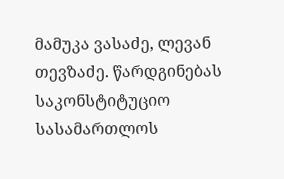მამუკა ვასაძე, ლევან თევზაძე. წარდგინებას საკონსტიტუციო სასამართლოს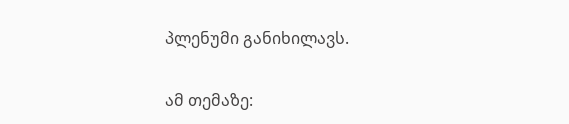პლენუმი განიხილავს.

ამ თემაზე: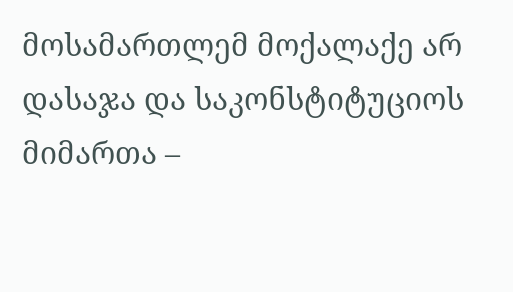მოსამართლემ მოქალაქე არ დასაჯა და საკონსტიტუციოს მიმართა –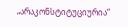„არაკონსტიტუციურია“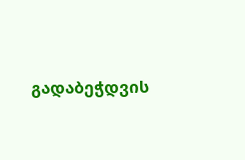გადაბეჭდვის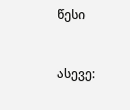წესი


ასევე: